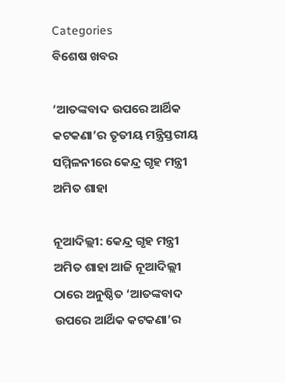Categories
ବିଶେଷ ଖବର

‘ଆତଙ୍କବାଦ ଉପରେ ଆର୍ଥିକ କଟକଣା’ର ତୃତୀୟ ମନ୍ତ୍ରିସ୍ତରୀୟ ସମ୍ମିଳନୀରେ କେନ୍ଦ୍ର ଗୃହ ମନ୍ତ୍ରୀ ଅମିତ ଶାହା

ନୂଆଦିଲ୍ଲୀ: କେନ୍ଦ୍ର ଗୃହ ମନ୍ତ୍ରୀ ଅମିତ ଶାହା ଆଜି ନୂଆଦିଲ୍ଲୀ ଠାରେ ଅନୁଷ୍ଠିତ ‘ଆତଙ୍କବାଦ ଉପରେ ଆର୍ଥିକ କଟକଣା’ର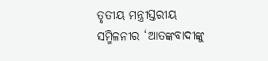ତୃତୀୟ ମନ୍ତ୍ରୀସ୍ତରୀୟ ସମ୍ମିଳନୀର ‘ଆତଙ୍କବାଦୀଙ୍କୁ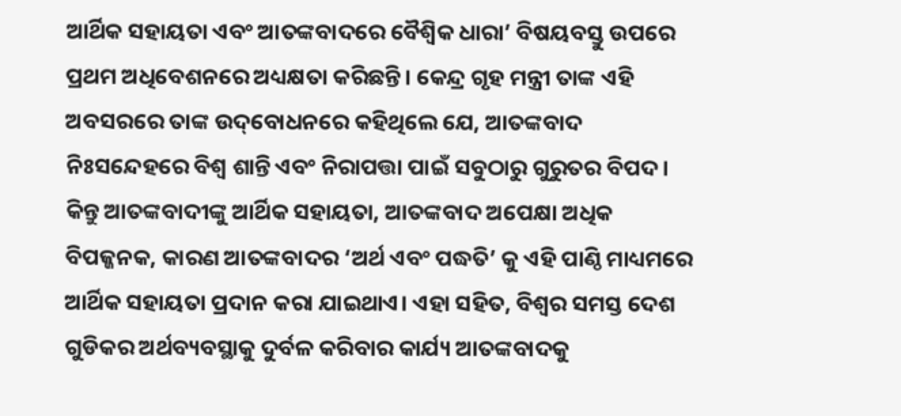ଆର୍ଥିକ ସହାୟତା ଏବଂ ଆତଙ୍କବାଦରେ ବୈଶ୍ୱିକ ଧାରା’ ବିଷୟବସ୍ତୁ ଉପରେ ପ୍ରଥମ ଅଧିବେଶନରେ ଅଧ୍ୟକ୍ଷତା କରିଛନ୍ତି। କେନ୍ଦ୍ର ଗୃହ ମନ୍ତ୍ରୀ ତାଙ୍କ ଏହି ଅବସରରେ ତାଙ୍କ ଉଦ୍‌ବୋଧନରେ କହିଥିଲେ ଯେ, ଆତଙ୍କବାଦ ନିଃସନ୍ଦେହରେ ବିଶ୍ୱ ଶାନ୍ତି ଏବଂ ନିରାପତ୍ତା ପାଇଁ ସବୁଠାରୁ ଗୁରୁତର ବିପଦ। କିନ୍ତୁ ଆତଙ୍କବାଦୀଙ୍କୁ ଆର୍ଥିକ ସହାୟତା, ଆତଙ୍କବାଦ ଅପେକ୍ଷା ଅଧିକ ବିପଜ୍ଜନକ, କାରଣ ଆତଙ୍କବାଦର ‘ଅର୍ଥ ଏବଂ ପଦ୍ଧତି’ କୁ ଏହି ପାଣ୍ଠି ମାଧ୍ୟମରେ ଆର୍ଥିକ ସହାୟତା ପ୍ରଦାନ କରା ଯାଇଥାଏ। ଏହା ସହିତ, ବିଶ୍ୱର ସମସ୍ତ ଦେଶ ଗୁଡିକର ଅର୍ଥବ୍ୟବସ୍ଥାକୁ ଦୁର୍ବଳ କରିବାର କାର୍ଯ୍ୟ ଆତଙ୍କବାଦକୁ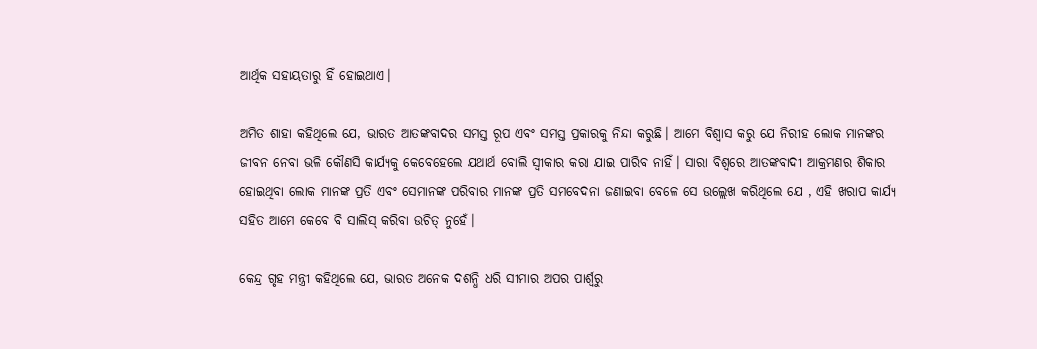ଆର୍ଥିକ ସହାୟତାରୁ ହିଁ ହୋଇଥାଏ।

ଅମିତ ଶାହା କହିଥିଲେ ଯେ, ଭାରତ ଆତଙ୍କବାଦର ସମସ୍ତ ରୂପ ଏବଂ ସମସ୍ତ ପ୍ରକାରକୁ ନିନ୍ଦା କରୁଛି। ଆମେ ବିଶ୍ୱାସ କରୁ ଯେ ନିରୀହ ଲୋକ ମାନଙ୍କର ଜୀବନ ନେବା ଭଳି କୌଣସି କାର୍ଯ୍ୟକୁ କେବେହେଲେ ଯଥାର୍ଥ ବୋଲି ସ୍ୱୀକାର କରା ଯାଇ ପାରିବ ନାହିଁ। ସାରା ବିଶ୍ୱରେ ଆତଙ୍କବାଦୀ ଆକ୍ରମଣର ଶିକାର ହୋଇଥିବା ଲୋକ ମାନଙ୍କ ପ୍ରତି ଏବଂ ସେମାନଙ୍କ ପରିବାର ମାନଙ୍କ ପ୍ରତି ସମବେଦନା ଜଣାଇବା ବେଳେ ସେ ଉଲ୍ଲେଖ କରିଥିଲେ ଯେ , ଏହି ଖରାପ କାର୍ଯ୍ୟ ସହିତ ଆମେ କେବେ ବି ସାଲିସ୍ କରିବା ଉଚିତ୍ ନୁହେଁ।

କେନ୍ଦ୍ର ଗୃହ ମନ୍ତ୍ରୀ କହିଥିଲେ ଯେ, ଭାରତ ଅନେକ ଦଶନ୍ଧି ଧରି ସୀମାର ଅପର ପାର୍ଶ୍ୱରୁ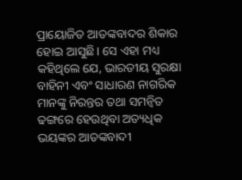ପ୍ରାୟୋଜିତ ଆତଙ୍କବାଦର ଶିକାର ହୋଇ ଆସୁଛି। ସେ ଏହା ମଧ୍ୟ କହିଥିଲେ ଯେ, ଭାରତୀୟ ସୁରକ୍ଷା ବାହିନୀ ଏବଂ ସାଧାରଣ ନାଗରିକ ମାନଙ୍କୁ ନିରନ୍ତର ତଥା ସମନ୍ୱିତ ଢଙ୍ଗରେ ହେଉଥିବା ଅତ୍ୟଧିକ ଭୟଙ୍କର ଆତଙ୍କବାଦୀ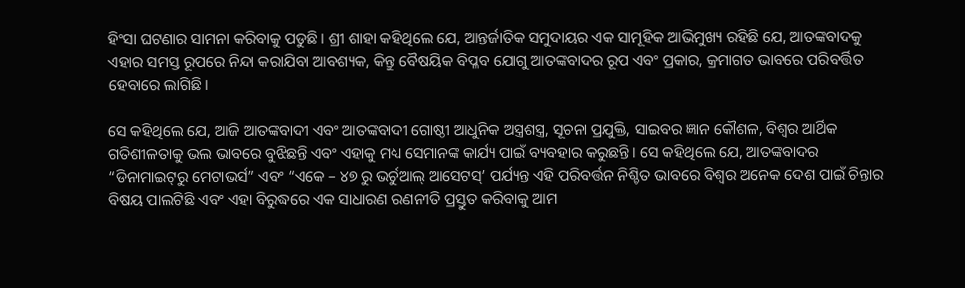ହିଂସା ଘଟଣାର ସାମନା କରିବାକୁ ପଡୁଛି। ଶ୍ରୀ ଶାହା କହିଥିଲେ ଯେ, ଆନ୍ତର୍ଜାତିକ ସମୁଦାୟର ଏକ ସାମୂହିକ ଆଭିମୁଖ୍ୟ ରହିଛି ଯେ, ଆତଙ୍କବାଦକୁ ଏହାର ସମସ୍ତ ରୂପରେ ନିନ୍ଦା କରାଯିବା ଆବଶ୍ୟକ, କିନ୍ତୁ ବୈଷୟିକ ବିପ୍ଳବ ଯୋଗୁ ଆତଙ୍କବାଦର ରୂପ ଏବଂ ପ୍ରକାର, କ୍ରମାଗତ ଭାବରେ ପରିବର୍ତ୍ତିତ ହେବାରେ ଲାଗିଛି।

ସେ କହିଥିଲେ ଯେ, ଆଜି ଆତଙ୍କବାଦୀ ଏବଂ ଆତଙ୍କବାଦୀ ଗୋଷ୍ଠୀ ଆଧୁନିକ ଅସ୍ତ୍ରଶସ୍ତ୍ର, ସୂଚନା ପ୍ରଯୁକ୍ତି, ସାଇବର ଜ୍ଞାନ କୌଶଳ, ବିଶ୍ୱର ଆର୍ଥିକ ଗତିଶୀଳତାକୁ ଭଲ ଭାବରେ ବୁଝିଛନ୍ତି ଏବଂ ଏହାକୁ ମଧ୍ୟ ସେମାନଙ୍କ କାର୍ଯ୍ୟ ପାଇଁ ବ୍ୟବହାର କରୁଛନ୍ତି। ସେ କହିଥିଲେ ଯେ, ଆତଙ୍କବାଦର “ଡିନାମାଇଟ୍‌ରୁ ମେଟାଭର୍ସ” ଏବଂ “ଏକେ – ୪୭ ରୁ ଭର୍ଚୁଆଲ୍ ଆସେଟସ୍‌’ ପର୍ଯ୍ୟନ୍ତ ଏହି ପରିବର୍ତ୍ତନ ନିଶ୍ଚିତ ଭାବରେ ବିଶ୍ୱର ଅନେକ ଦେଶ ପାଇଁ ଚିନ୍ତାର ବିଷୟ ପାଲଟିଛି ଏବଂ ଏହା ବିରୁଦ୍ଧରେ ଏକ ସାଧାରଣ ରଣନୀତି ପ୍ରସ୍ତୁତ କରିବାକୁ ଆମ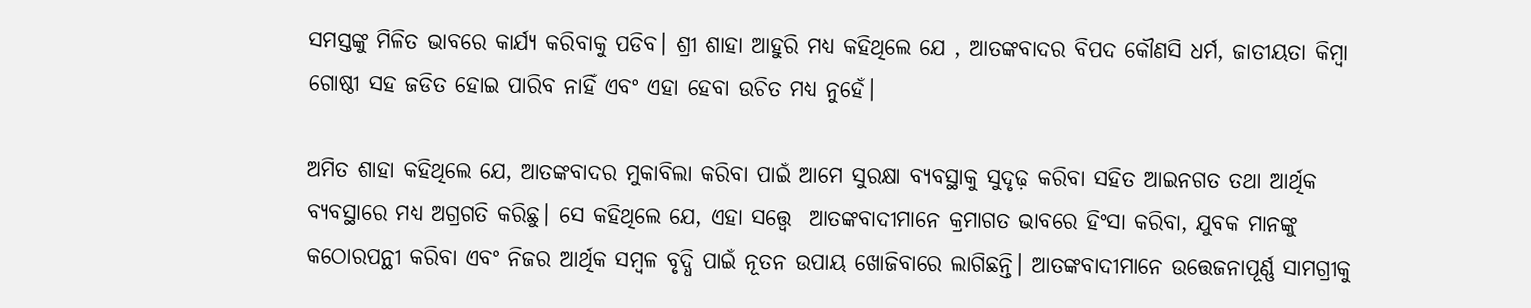ସମସ୍ତଙ୍କୁ ମିଳିତ ଭାବରେ କାର୍ଯ୍ୟ କରିବାକୁ ପଡିବ। ଶ୍ରୀ ଶାହା ଆହୁରି ମଧ୍ୟ କହିଥିଲେ ଯେ , ଆତଙ୍କବାଦର ବିପଦ କୌଣସି ଧର୍ମ, ଜାତୀୟତା କିମ୍ବା ଗୋଷ୍ଠୀ ସହ ଜଡିତ ହୋଇ ପାରିବ ନାହିଁ ଏବଂ ଏହା ହେବା ଉଚିତ ମଧ୍ୟ ନୁହେଁ।

ଅମିତ ଶାହା କହିଥିଲେ ଯେ, ଆତଙ୍କବାଦର ମୁକାବିଲା କରିବା ପାଇଁ ଆମେ ସୁରକ୍ଷା ବ୍ୟବସ୍ଥାକୁ ସୁଦୃଢ଼ କରିବା ସହିତ ଆଇନଗତ ତଥା ଆର୍ଥିକ ବ୍ୟବସ୍ଥାରେ ମଧ୍ୟ ଅଗ୍ରଗତି କରିଛୁ। ସେ କହିଥିଲେ ଯେ, ଏହା ସତ୍ତ୍ୱେ  ଆତଙ୍କବାଦୀମାନେ କ୍ରମାଗତ ଭାବରେ ହିଂସା କରିବା, ଯୁବକ ମାନଙ୍କୁ କଠୋରପନ୍ଥୀ କରିବା ଏବଂ ନିଜର ଆର୍ଥିକ ସମ୍ବଳ ବୃଦ୍ଧି ପାଇଁ ନୂତନ ଉପାୟ ଖୋଜିବାରେ ଲାଗିଛନ୍ତି। ଆତଙ୍କବାଦୀମାନେ ଉତ୍ତେଜନାପୂର୍ଣ୍ଣ ସାମଗ୍ରୀକୁ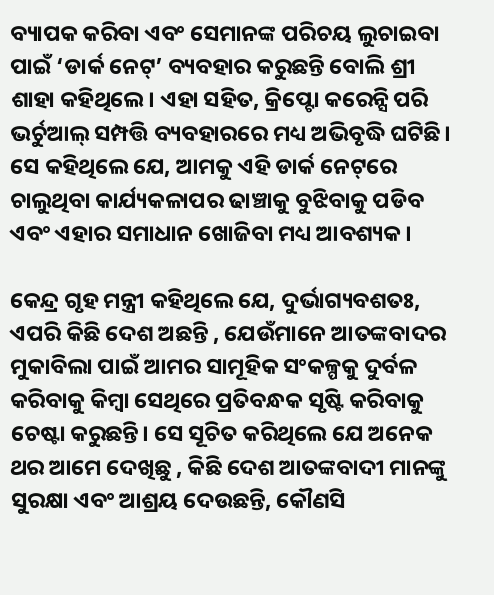ବ୍ୟାପକ କରିବା ଏବଂ ସେମାନଙ୍କ ପରିଚୟ ଲୁଚାଇବା ପାଇଁ ‘ଡାର୍କ ନେଟ୍‌’ ବ୍ୟବହାର କରୁଛନ୍ତି ବୋଲି ଶ୍ରୀ ଶାହା କହିଥିଲେ। ଏହା ସହିତ, କ୍ରିପ୍ଟୋ କରେନ୍ସି ପରି ଭର୍ଚୁଆଲ୍ ସମ୍ପତ୍ତି ବ୍ୟବହାରରେ ମଧ୍ୟ ଅଭିବୃଦ୍ଧି ଘଟିଛି। ସେ କହିଥିଲେ ଯେ, ଆମକୁ ଏହି ଡାର୍କ ନେଟ୍‌ରେ ଚାଲୁଥିବା କାର୍ଯ୍ୟକଳାପର ଢାଞ୍ଚାକୁ ବୁଝିବାକୁ ପଡିବ ଏବଂ ଏହାର ସମାଧାନ ଖୋଜିବା ମଧ୍ୟ ଆବଶ୍ୟକ।

କେନ୍ଦ୍ର ଗୃହ ମନ୍ତ୍ରୀ କହିଥିଲେ ଯେ, ଦୁର୍ଭାଗ୍ୟବଶତଃ, ଏପରି କିଛି ଦେଶ ଅଛନ୍ତି , ଯେଉଁମାନେ ଆତଙ୍କବାଦର ମୁକାବିଲା ପାଇଁ ଆମର ସାମୂହିକ ସଂକଳ୍ପକୁ ଦୁର୍ବଳ କରିବାକୁ କିମ୍ବା ସେଥିରେ ପ୍ରତିବନ୍ଧକ ସୃଷ୍ଟି କରିବାକୁ ଚେଷ୍ଟା କରୁଛନ୍ତି। ସେ ସୂଚିତ କରିଥିଲେ ଯେ ଅନେକ ଥର ଆମେ ଦେଖିଛୁ , କିଛି ଦେଶ ଆତଙ୍କବାଦୀ ମାନଙ୍କୁ ସୁରକ୍ଷା ଏବଂ ଆଶ୍ରୟ ଦେଉଛନ୍ତି, କୌଣସି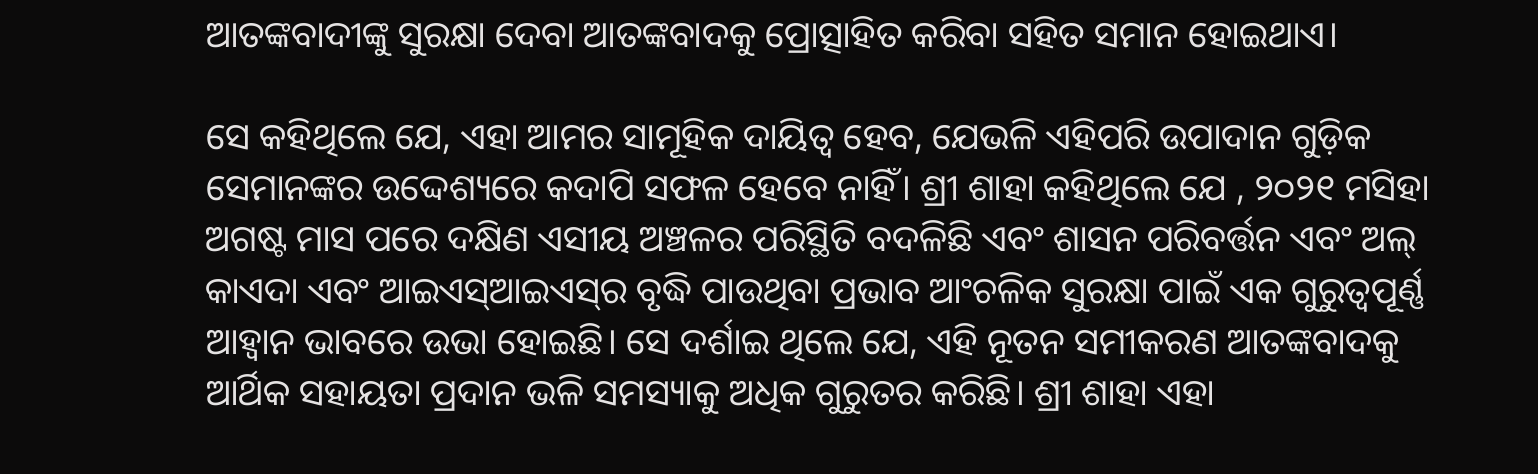ଆତଙ୍କବାଦୀଙ୍କୁ ସୁରକ୍ଷା ଦେବା ଆତଙ୍କବାଦକୁ ପ୍ରୋତ୍ସାହିତ କରିବା ସହିତ ସମାନ ହୋଇଥାଏ।

ସେ କହିଥିଲେ ଯେ, ଏହା ଆମର ସାମୂହିକ ଦାୟିତ୍ୱ ହେବ, ଯେଭଳି ଏହିପରି ଉପାଦାନ ଗୁଡ଼ିକ ସେମାନଙ୍କର ଉଦ୍ଦେଶ୍ୟରେ କଦାପି ସଫଳ ହେବେ ନାହିଁ। ଶ୍ରୀ ଶାହା କହିଥିଲେ ଯେ , ୨୦୨୧ ମସିହା ଅଗଷ୍ଟ ମାସ ପରେ ଦକ୍ଷିଣ ଏସୀୟ ଅଞ୍ଚଳର ପରିସ୍ଥିତି ବଦଳିଛି ଏବଂ ଶାସନ ପରିବର୍ତ୍ତନ ଏବଂ ଅଲ୍ କାଏଦା ଏବଂ ଆଇଏସ୍‌ଆଇଏସ୍‌ର ବୃଦ୍ଧି ପାଉଥିବା ପ୍ରଭାବ ଆଂଚଳିକ ସୁରକ୍ଷା ପାଇଁ ଏକ ଗୁରୁତ୍ୱପୂର୍ଣ୍ଣ ଆହ୍ୱାନ ଭାବରେ ଉଭା ହୋଇଛି। ସେ ଦର୍ଶାଇ ଥିଲେ ଯେ, ଏହି ନୂତନ ସମୀକରଣ ଆତଙ୍କବାଦକୁ ଆର୍ଥିକ ସହାୟତା ପ୍ରଦାନ ଭଳି ସମସ୍ୟାକୁ ଅଧିକ ଗୁରୁତର କରିଛି। ଶ୍ରୀ ଶାହା ଏହା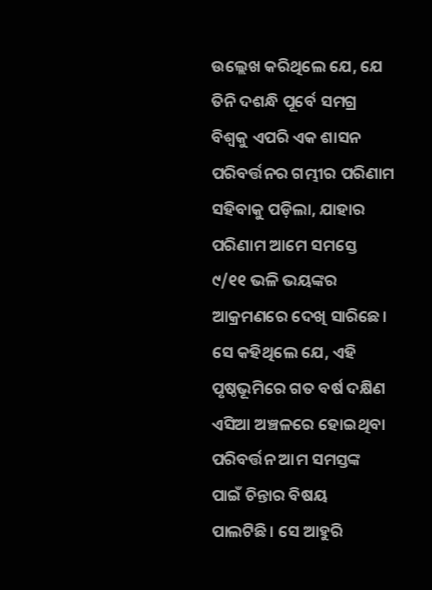ଉଲ୍ଲେଖ କରିଥିଲେ ଯେ, ଯେ ତିନି ଦଶନ୍ଧି ପୂର୍ବେ ସମଗ୍ର ବିଶ୍ୱକୁ ଏପରି ଏକ ଶାସନ ପରିବର୍ତ୍ତନର ଗମ୍ଭୀର ପରିଣାମ ସହିବାକୁ ପଡ଼ିଲା, ଯାହାର ପରିଣାମ ଆମେ ସମସ୍ତେ ୯/୧୧ ଭଳି ଭୟଙ୍କର ଆକ୍ରମଣରେ ଦେଖି ସାରିଛେ। ସେ କହିଥିଲେ ଯେ, ଏହି ପୃଷ୍ଠଭୂମିରେ ଗତ ବର୍ଷ ଦକ୍ଷିଣ ଏସିଆ ଅଞ୍ଚଳରେ ହୋଇଥିବା ପରିବର୍ତ୍ତନ ଆମ ସମସ୍ତଙ୍କ ପାଇଁ ଚିନ୍ତାର ବିଷୟ ପାଲଟିଛି। ସେ ଆହୁରି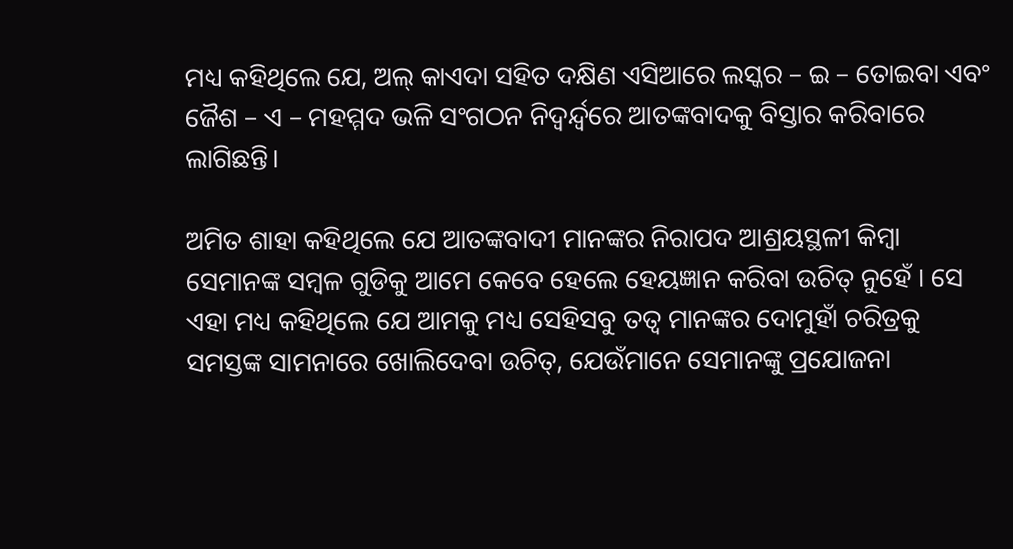ମଧ୍ୟ କହିଥିଲେ ଯେ, ଅଲ୍ କାଏଦା ସହିତ ଦକ୍ଷିଣ ଏସିଆରେ ଲସ୍କର – ଇ – ତୋଇବା ଏବଂ ଜୈଶ – ଏ – ମହମ୍ମଦ ଭଳି ସଂଗଠନ ନିଦ୍ୱର୍ନ୍ଦ୍ୱରେ ଆତଙ୍କବାଦକୁ ବିସ୍ତାର କରିବାରେ ଲାଗିଛନ୍ତି।

ଅମିତ ଶାହା କହିଥିଲେ ଯେ ଆତଙ୍କବାଦୀ ମାନଙ୍କର ନିରାପଦ ଆଶ୍ରୟସ୍ଥଳୀ କିମ୍ବା ସେମାନଙ୍କ ସମ୍ବଳ ଗୁଡିକୁ ଆମେ କେବେ ହେଲେ ହେୟଜ୍ଞାନ କରିବା ଉଚିତ୍ ନୁହେଁ । ସେ ଏହା ମଧ୍ୟ କହିଥିଲେ ଯେ ଆମକୁ ମଧ୍ୟ ସେହିସବୁ ତତ୍ୱ ମାନଙ୍କର ଦୋମୁହାଁ ଚରିତ୍ରକୁ ସମସ୍ତଙ୍କ ସାମନାରେ ଖୋଲିଦେବା ଉଚିତ୍‌, ଯେଉଁମାନେ ସେମାନଙ୍କୁ ପ୍ରଯୋଜନା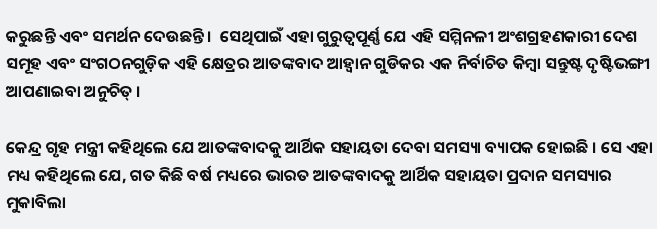କରୁଛନ୍ତି ଏବଂ ସମର୍ଥନ ଦେଉଛନ୍ତି ।  ସେଥିପାଇଁ ଏହା ଗୁରୁତ୍ୱପୂର୍ଣ୍ଣ ଯେ ଏହି ସମ୍ମିନଳୀ ଅଂଶଗ୍ରହଣକାରୀ ଦେଶ ସମୂହ ଏବଂ ସଂଗଠନଗୁଡ଼ିକ ଏହି କ୍ଷେତ୍ରର ଆତଙ୍କବାଦ ଆହ୍ୱାନ ଗୁଡିକର ଏକ ନିର୍ବାଚିତ କିମ୍ବା ସନ୍ତୁଷ୍ଟ ଦୃଷ୍ଟିଭଙ୍ଗୀ ଆପଣାଇବା ଅନୁଚିତ୍ ।

କେନ୍ଦ୍ର ଗୃହ ମନ୍ତ୍ରୀ କହିଥିଲେ ଯେ ଆତଙ୍କବାଦକୁ ଆର୍ଥିକ ସହାୟତା ଦେବା ସମସ୍ୟା ବ୍ୟାପକ ହୋଇଛି । ସେ ଏହା ମଧ୍ୟ କହିଥିଲେ ଯେ, ଗତ କିଛି ବର୍ଷ ମଧ୍ୟରେ ଭାରତ ଆତଙ୍କବାଦକୁ ଆର୍ଥିକ ସହାୟତା ପ୍ରଦାନ ସମସ୍ୟାର ମୁକାବିଲା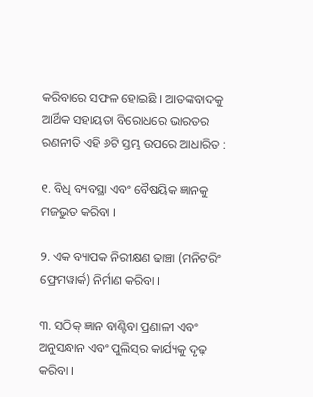କରିବାରେ ସଫଳ ହୋଇଛି । ଆତଙ୍କବାଦକୁ ଆର୍ଥିକ ସହାୟତା ବିରୋଧରେ ଭାରତର ରଣନୀତି ଏହି ୬ଟି ସ୍ତମ୍ଭ ଉପରେ ଆଧାରିତ :

୧. ବିଧି ବ୍ୟବସ୍ଥା ଏବଂ ବୈଷୟିକ ଜ୍ଞାନକୁ ମଜଭୁତ କରିବା ।

୨. ଏକ ବ୍ୟାପକ ନିରୀକ୍ଷଣ ଢାଞ୍ଚା (ମନିଟରିଂ ଫ୍ରେମୱାର୍କ) ନିର୍ମାଣ କରିବା ।

୩. ସଠିକ୍ ଜ୍ଞାନ ବାଣ୍ଟିବା ପ୍ରଣାଳୀ ଏବଂ ଅନୁସନ୍ଧାନ ଏବଂ ପୁଲିସ୍‌ର କାର୍ଯ୍ୟକୁ ଦୃଢ଼ କରିବା ।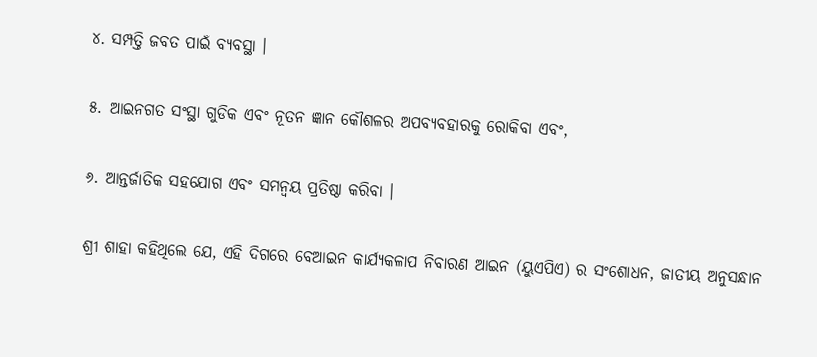୪. ସମ୍ପତ୍ତି ଜବତ ପାଇଁ ବ୍ୟବସ୍ଥା ।

୫. ଆଇନଗତ ସଂସ୍ଥା ଗୁଡିକ ଏବଂ ନୂତନ ଜ୍ଞାନ କୌଶଳର ଅପବ୍ୟବହାରକୁ ରୋକିବା ଏବଂ,

୬. ଆନ୍ତର୍ଜାତିକ ସହଯୋଗ ଏବଂ ସମନ୍ୱୟ ପ୍ରତିଷ୍ଠା କରିବା ।

ଶ୍ରୀ ଶାହା କହିଥିଲେ ଯେ, ଏହି ଦିଗରେ ବେଆଇନ କାର୍ଯ୍ୟକଳାପ ନିବାରଣ ଆଇନ (ୟୁଏପିଏ) ର ସଂଶୋଧନ, ଜାତୀୟ ଅନୁସନ୍ଧାନ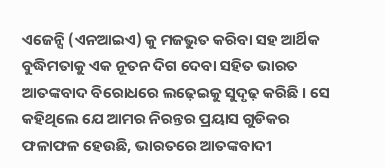ଏଜେନ୍ସି (ଏନଆଇଏ) କୁ ମଜଭୁତ କରିବା ସହ ଆର୍ଥିକ ବୁଦ୍ଧିମତାକୁ ଏକ ନୂତନ ଦିଗ ଦେବା ସହିତ ଭାରତ ଆତଙ୍କବାଦ ବିରୋଧରେ ଲଢ଼େଇକୁ ସୁଦୃଢ଼ କରିଛି । ସେ କହିଥିଲେ ଯେ ଆମର ନିରନ୍ତର ପ୍ରୟାସ ଗୁଡିକର ଫଳାଫଳ ହେଉଛି, ଭାରତରେ ଆତଙ୍କବାଦୀ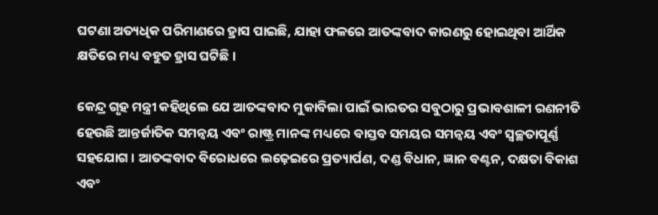ଘଟଣା ଅତ୍ୟଧିକ ପରିମାଣରେ ହ୍ରାସ ପାଇଛି, ଯାହା ଫଳରେ ଆତଙ୍କବାଦ କାରଣରୁ ହୋଇଥିବା ଆର୍ଥିକ କ୍ଷତିରେ ମଧ୍ୟ ବହୁତ ହ୍ରାସ ଘଟିଛି ।

କେନ୍ଦ୍ର ଗୃହ ମନ୍ତ୍ରୀ କହିଥିଲେ ଯେ ଆତଙ୍କବାଦ ମୁକାବିଲା ପାଇଁ ଭାରତର ସବୁଠାରୁ ପ୍ରଭାବଶାଳୀ ରଣନୀତି ହେଉଛି ଆନ୍ତର୍ଜାତିକ ସମନ୍ୱୟ ଏବଂ ରାଷ୍ଟ୍ର ମାନଙ୍କ ମଧ୍ୟରେ ବାସ୍ତବ ସମୟର ସମନ୍ୱୟ ଏବଂ ସ୍ୱଚ୍ଛତାପୂର୍ଣ୍ଣ ସହଯୋଗ । ଆତଙ୍କବାଦ ବିରୋଧରେ ଲଢ଼େଇରେ ପ୍ରତ୍ୟାର୍ପଣ, ଦଣ୍ଡ ବିଧାନ, ଜ୍ଞାନ ବଣ୍ଟନ, ଦକ୍ଷତା ବିକାଶ ଏବଂ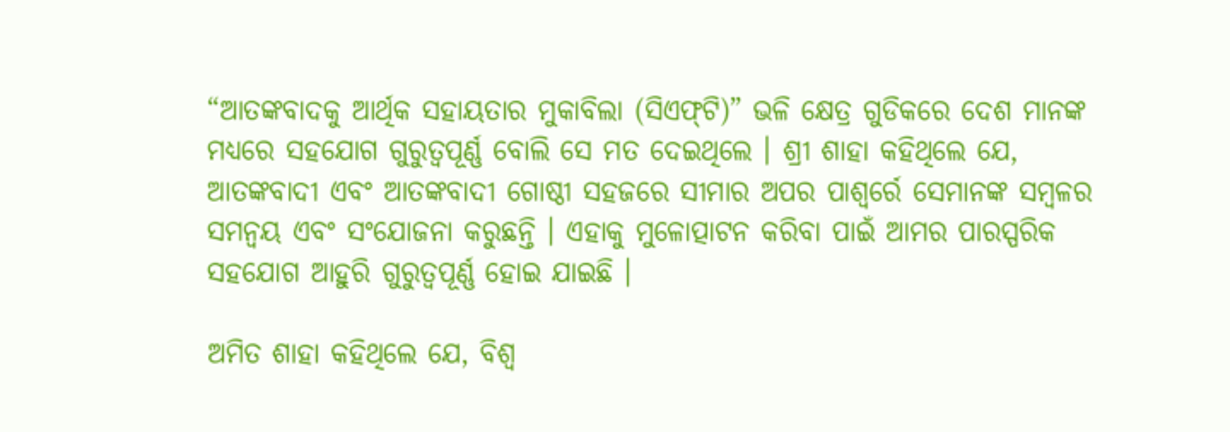“ଆତଙ୍କବାଦକୁ ଆର୍ଥିକ ସହାୟତାର ମୁକାବିଲା (ସିଏଫ୍‌ଟି)” ଭଳି କ୍ଷେତ୍ର ଗୁଡିକରେ ଦେଶ ମାନଙ୍କ ମଧ୍ୟରେ ସହଯୋଗ ଗୁରୁତ୍ୱପୂର୍ଣ୍ଣ ବୋଲି ସେ ମତ ଦେଇଥିଲେ । ଶ୍ରୀ ଶାହା କହିଥିଲେ ଯେ, ଆତଙ୍କବାଦୀ ଏବଂ ଆତଙ୍କବାଦୀ ଗୋଷ୍ଠୀ ସହଜରେ ସୀମାର ଅପର ପାଶ୍ୱର୍ରେ ସେମାନଙ୍କ ସମ୍ବଳର ସମନ୍ୱୟ ଏବଂ ସଂଯୋଜନା କରୁଛନ୍ତି । ଏହାକୁ ମୁଳୋତ୍ପାଟନ କରିବା ପାଇଁ ଆମର ପାରସ୍ପରିକ ସହଯୋଗ ଆହୁରି ଗୁରୁତ୍ୱପୂର୍ଣ୍ଣ ହୋଇ ଯାଇଛି ।

ଅମିତ ଶାହା କହିଥିଲେ ଯେ, ବିଶ୍ୱ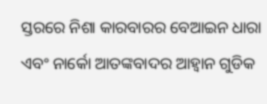ସ୍ତରରେ ନିଶା କାରବାରର ବେଆଇନ ଧାରା ଏବଂ ନାର୍କୋ ଆତଙ୍କବାଦର ଆହ୍ୱାନ ଗୁଡିକ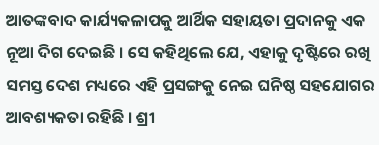ଆତଙ୍କବାଦ କାର୍ଯ୍ୟକଳାପକୁ ଆର୍ଥିକ ସହାୟତା ପ୍ରଦାନକୁ ଏକ ନୂଆ ଦିଗ ଦେଇଛି । ସେ କହିଥିଲେ ଯେ, ଏହାକୁ ଦୃଷ୍ଟିରେ ରଖି ସମସ୍ତ ଦେଶ ମଧ୍ୟରେ ଏହି ପ୍ରସଙ୍ଗକୁ ନେଇ ଘନିଷ୍ଠ ସହଯୋଗର ଆବଶ୍ୟକତା ରହିଛି । ଶ୍ରୀ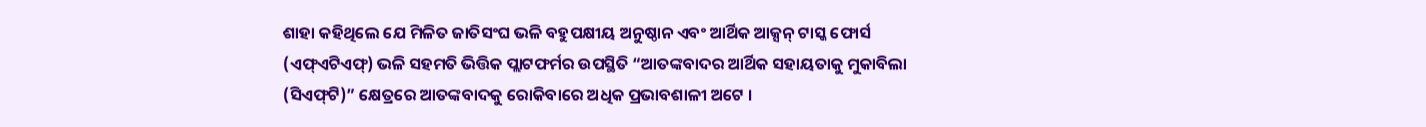ଶାହା କହିଥିଲେ ଯେ ମିଳିତ ଜାତିସଂଘ ଭଳି ବହୁପକ୍ଷୀୟ ଅନୁଷ୍ଠାନ ଏବଂ ଆର୍ଥିକ ଆକ୍ସନ୍ ଟାସ୍କ ଫୋର୍ସ (ଏଫ୍‌ଏଟିଏଫ୍‌) ଭଳି ସହମତି ଭିତ୍ତିକ ପ୍ଲାଟଫର୍ମର ଉପସ୍ଥିତି “ଆତଙ୍କବାଦର ଆର୍ଥିକ ସହାୟତାକୁ ମୁକାବିଲା (ସିଏଫ୍‌ଟି)” କ୍ଷେତ୍ରରେ ଆତଙ୍କବାଦକୁ ରୋକିବାରେ ଅଧିକ ପ୍ରଭାବଶାଳୀ ଅଟେ ।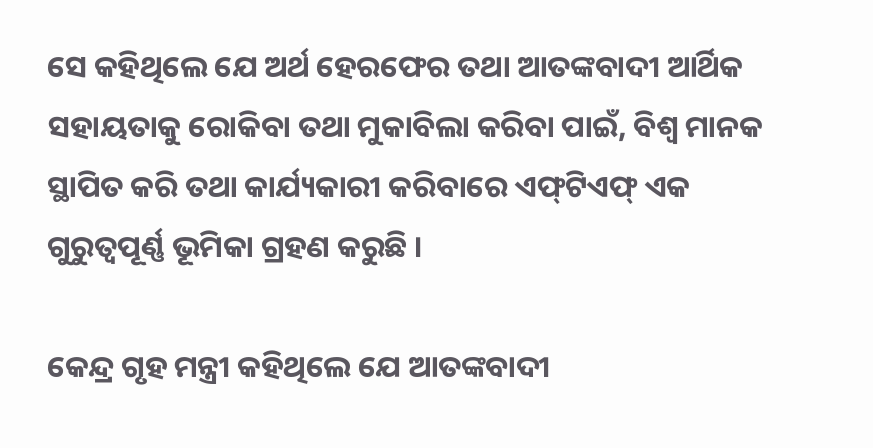ସେ କହିଥିଲେ ଯେ ଅର୍ଥ ହେରଫେର ତଥା ଆତଙ୍କବାଦୀ ଆର୍ଥିକ ସହାୟତାକୁ ରୋକିବା ତଥା ମୁକାବିଲା କରିବା ପାଇଁ, ବିଶ୍ୱ ମାନକ ସ୍ଥାପିତ କରି ତଥା କାର୍ଯ୍ୟକାରୀ କରିବାରେ ଏଫ୍‌ଟିଏଫ୍ ଏକ ଗୁରୁତ୍ୱପୂର୍ଣ୍ଣ ଭୂମିକା ଗ୍ରହଣ କରୁଛି ।

କେନ୍ଦ୍ର ଗୃହ ମନ୍ତ୍ରୀ କହିଥିଲେ ଯେ ଆତଙ୍କବାଦୀ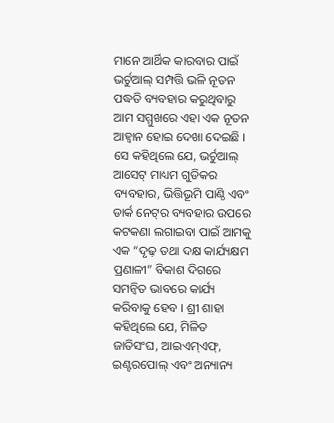ମାନେ ଆର୍ଥିକ କାରବାର ପାଇଁ ଭର୍ଚୁଆଲ୍ ସମ୍ପତ୍ତି ଭଳି ନୂତନ ପଦ୍ଧତି ବ୍ୟବହାର କରୁଥିବାରୁ ଆମ ସମ୍ମୁଖରେ ଏହା ଏକ ନୂତନ ଆହ୍ୱାନ ହୋଇ ଦେଖା ଦେଇଛି । ସେ କହିଥିଲେ ଯେ, ଭର୍ଚୁଆଲ୍ ଆସେଟ୍ ମାଧ୍ୟମ ଗୁଡିକର ବ୍ୟବହାର, ଭିତ୍ତିଭୂମି ପାଣ୍ଠି ଏବଂ ଡାର୍କ ନେଟ୍‌ର ବ୍ୟବହାର ଉପରେ କଟକଣା ଲଗାଇବା ପାଇଁ ଆମକୁ ଏକ “ଦୃଢ଼ ତଥା ଦକ୍ଷ କାର୍ଯ୍ୟକ୍ଷମ ପ୍ରଣାଳୀ” ବିକାଶ ଦିଗରେ ସମନ୍ୱିତ ଭାବରେ କାର୍ଯ୍ୟ କରିବାକୁ ହେବ । ଶ୍ରୀ ଶାହା କହିଥିଲେ ଯେ, ମିଳିତ ଜାତିସଂଘ, ଆଇଏମ୍‌ଏଫ୍‌, ଇଣ୍ଟରପୋଲ୍ ଏବଂ ଅନ୍ୟାନ୍ୟ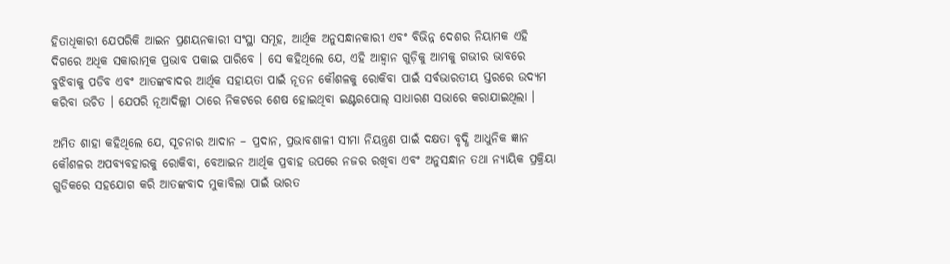ହିତାଧିକାରୀ ଯେପରିକି ଆଇନ ପ୍ରଣୟନକାରୀ ସଂସ୍ଥା ସମୂହ, ଆର୍ଥିକ ଅନୁସନ୍ଧାନକାରୀ ଏବଂ ବିଭିନ୍ନ ଦେଶର ନିୟାମକ ଏହି ଦିଗରେ ଅଧିକ ସକାରାତ୍ମକ ପ୍ରଭାବ ପକାଇ ପାରିବେ । ସେ କହିଥିଲେ ଯେ, ଏହି ଆହ୍ୱାନ ଗୁଡ଼ିକୁ ଆମକୁ ଗଭୀର ଭାବରେ ବୁଝିବାକୁ ପଡିବ ଏବଂ ଆତଙ୍କବାଦର ଆର୍ଥିକ ସହାୟତା ପାଇଁ ନୂତନ କୌଶଳକୁ ରୋକିବା ପାଇଁ ସର୍ବଭାରତୀୟ ସ୍ତରରେ ଉଦ୍ୟମ କରିବା ଉଚିତ । ଯେପରି ନୂଆଦିଲ୍ଲୀ ଠାରେ ନିକଟରେ ଶେଷ ହୋଇଥିବା ଇଣ୍ଟରପୋଲ୍ ସାଧାରଣ ସଭାରେ କରାଯାଇଥିଲା ।

ଅମିତ ଶାହା କହିଥିଲେ ଯେ, ସୂଚନାର ଆଦାନ – ପ୍ରଦାନ, ପ୍ରଭାବଶାଳୀ ସୀମା ନିୟନ୍ତ୍ରଣ ପାଇଁ ଦକ୍ଷତା ବୃଦ୍ଧି ଆଧୁନିକ ଜ୍ଞାନ କୌଶଳର ଅପବ୍ୟବହାରକୁ ରୋକିବା, ବେଆଇନ ଆର୍ଥିକ ପ୍ରବାହ ଉପରେ ନଜର ରଖିବା ଏବଂ ଅନୁସନ୍ଧାନ ତଥା ନ୍ୟାୟିକ ପ୍ରକ୍ରିୟା ଗୁଡିକରେ ସହଯୋଗ କରି ଆତଙ୍କବାଦ ମୁକାବିଲା ପାଇଁ ଭାରତ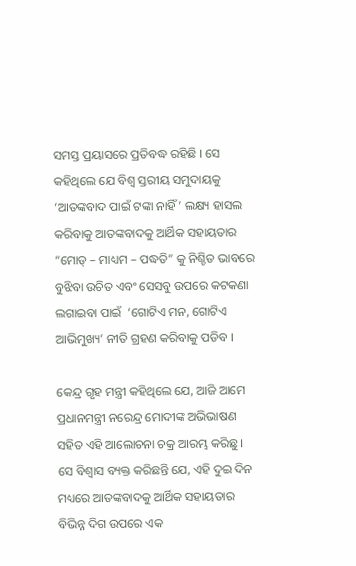ସମସ୍ତ ପ୍ରୟାସରେ ପ୍ରତିବଦ୍ଧ ରହିଛି । ସେ କହିଥିଲେ ଯେ ବିଶ୍ୱ ସ୍ତରୀୟ ସମୁଦାୟକୁ ‘ଆତଙ୍କବାଦ ପାଇଁ ଟଙ୍କା ନାହିଁ’ ଲକ୍ଷ୍ୟ ହାସଲ କରିବାକୁ ଆତଙ୍କବାଦକୁ ଆର୍ଥିକ ସହାୟତାର “ମୋଡ୍ – ମାଧ୍ୟମ – ପଦ୍ଧତି” କୁ ନିଶ୍ଚିତ ଭାବରେ ବୁଝିବା ଉଚିତ ଏବଂ ସେସବୁ ଉପରେ କଟକଣା ଲଗାଇବା ପାଇଁ  ‘ଗୋଟିଏ ମନ, ଗୋଟିଏ ଆଭିମୁଖ୍ୟ’ ନୀତି ଗ୍ରହଣ କରିବାକୁ ପଡିବ ।

କେନ୍ଦ୍ର ଗୃହ ମନ୍ତ୍ରୀ କହିଥିଲେ ଯେ, ଆଜି ଆମେ ପ୍ରଧାନମନ୍ତ୍ରୀ ନରେନ୍ଦ୍ର ମୋଦୀଙ୍କ ଅଭିଭାଷଣ ସହିତ ଏହି ଆଲୋଚନା ଚକ୍ର ଆରମ୍ଭ କରିଛୁ । ସେ ବିଶ୍ୱାସ ବ୍ୟକ୍ତ କରିଛନ୍ତି ଯେ, ଏହି ଦୁଇ ଦିନ ମଧ୍ୟରେ ଆତଙ୍କବାଦକୁ ଆର୍ଥିକ ସହାୟତାର ବିଭିନ୍ନ ଦିଗ ଉପରେ ଏକ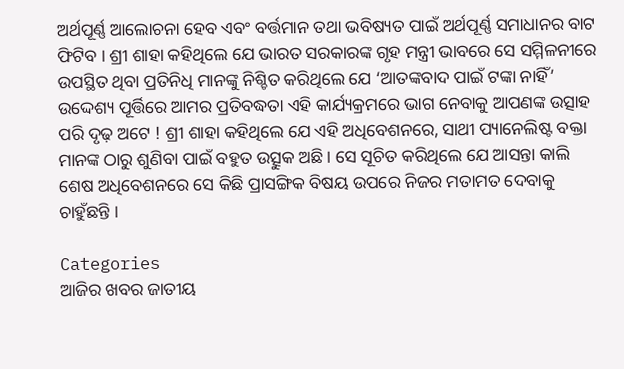ଅର୍ଥପୂର୍ଣ୍ଣ ଆଲୋଚନା ହେବ ଏବଂ ବର୍ତ୍ତମାନ ତଥା ଭବିଷ୍ୟତ ପାଇଁ ଅର୍ଥପୂର୍ଣ୍ଣ ସମାଧାନର ବାଟ ଫିଟିବ । ଶ୍ରୀ ଶାହା କହିଥିଲେ ଯେ ଭାରତ ସରକାରଙ୍କ ଗୃହ ମନ୍ତ୍ରୀ ଭାବରେ ସେ ସମ୍ମିଳନୀରେ ଉପସ୍ଥିତ ଥିବା ପ୍ରତିନିଧି ମାନଙ୍କୁ ନିଶ୍ଚିତ କରିଥିଲେ ଯେ ‘ଆତଙ୍କବାଦ ପାଇଁ ଟଙ୍କା ନାହିଁ’ ଉଦ୍ଦେଶ୍ୟ ପୂର୍ତ୍ତିରେ ଆମର ପ୍ରତିବଦ୍ଧତା ଏହି କାର୍ଯ୍ୟକ୍ରମରେ ଭାଗ ନେବାକୁ ଆପଣଙ୍କ ଉତ୍ସାହ ପରି ଦୃଢ଼ ଅଟେ ! ଶ୍ରୀ ଶାହା କହିଥିଲେ ଯେ ଏହି ଅଧିବେଶନରେ, ସାଥୀ ପ୍ୟାନେଲିଷ୍ଟ ବକ୍ତା ମାନଙ୍କ ଠାରୁ ଶୁଣିବା ପାଇଁ ବହୁତ ଉତ୍ସୁକ ଅଛି । ସେ ସୂଚିତ କରିଥିଲେ ଯେ ଆସନ୍ତା କାଲି ଶେଷ ଅଧିବେଶନରେ ସେ କିଛି ପ୍ରାସଙ୍ଗିକ ବିଷୟ ଉପରେ ନିଜର ମତାମତ ଦେବାକୁ ଚାହୁଁଛନ୍ତି ।

Categories
ଆଜିର ଖବର ଜାତୀୟ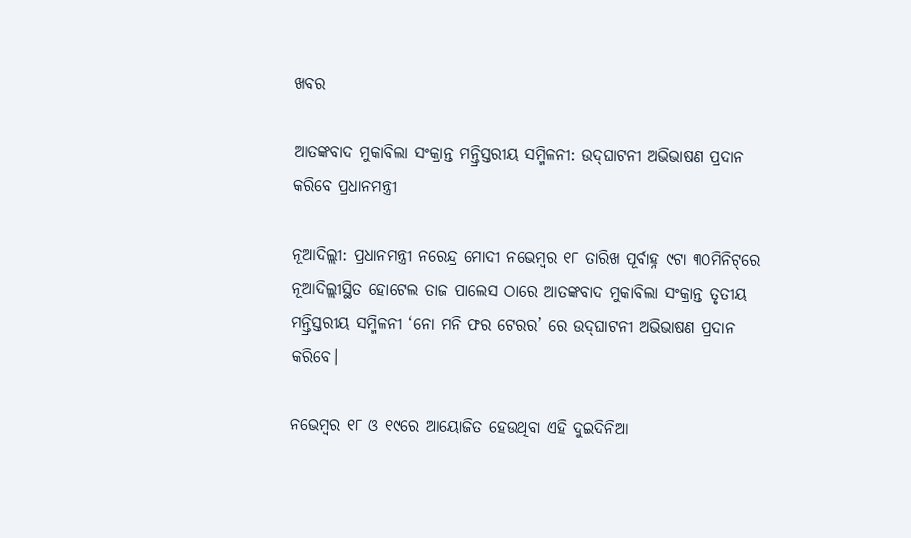ଖବର

ଆତଙ୍କବାଦ ମୁକାବିଲା ସଂକ୍ରାନ୍ତ ମନ୍ତ୍ରିସ୍ତରୀୟ ସମ୍ମିଳନୀ: ଉଦ୍‌ଘାଟନୀ ଅଭିଭାଷଣ ପ୍ରଦାନ କରିବେ ପ୍ରଧାନମନ୍ତ୍ରୀ

ନୂଆଦିଲ୍ଲୀ: ପ୍ରଧାନମନ୍ତ୍ରୀ ନରେନ୍ଦ୍ର ମୋଦୀ ନଭେମ୍ବର ୧୮ ତାରିଖ ପୂର୍ବାହ୍ନ ୯ଟା ୩୦ମିନିଟ୍‌ରେ ନୂଆଦିଲ୍ଲୀସ୍ଥିତ ହୋଟେଲ ତାଜ ପାଲେସ ଠାରେ ଆତଙ୍କବାଦ ମୁକାବିଲା ସଂକ୍ରାନ୍ତ ତୃତୀୟ ମନ୍ତ୍ରିସ୍ତରୀୟ ସମ୍ମିଳନୀ ‘ନୋ ମନି ଫର ଟେରର’ ରେ ଉଦ୍‌ଘାଟନୀ ଅଭିଭାଷଣ ପ୍ରଦାନ କରିବେ।

ନଭେମ୍ବର ୧୮ ଓ ୧୯ରେ ଆୟୋଜିତ ହେଉଥିବା ଏହି ଦୁଇଦିନିଆ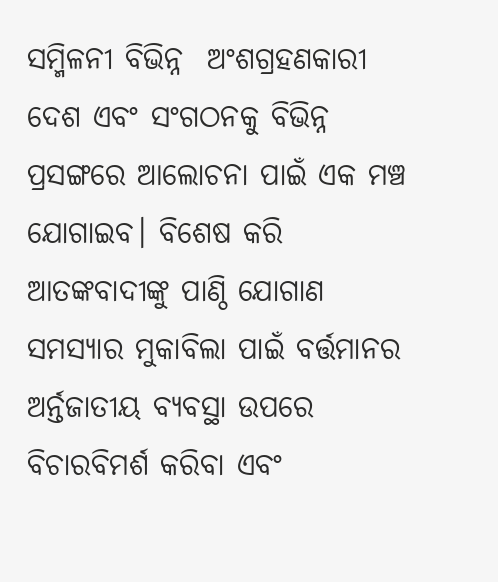ସମ୍ମିଳନୀ ବିଭିନ୍ନ  ଅଂଶଗ୍ରହଣକାରୀ ଦେଶ ଏବଂ ସଂଗଠନକୁ ବିଭିନ୍ନ ପ୍ରସଙ୍ଗରେ ଆଲୋଚନା ପାଇଁ ଏକ ମଞ୍ଚ ଯୋଗାଇବ। ବିଶେଷ କରି ଆତଙ୍କବାଦୀଙ୍କୁ ପାଣ୍ଠି ଯୋଗାଣ ସମସ୍ୟାର ମୁକାବିଲା ପାଇଁ ବର୍ତ୍ତମାନର ଅର୍ନ୍ତଜାତୀୟ ବ୍ୟବସ୍ଥା ଉପରେ ବିଚାରବିମର୍ଶ କରିବା ଏବଂ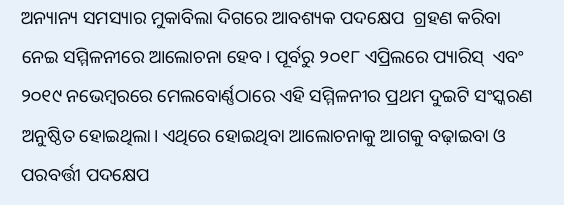ଅନ୍ୟାନ୍ୟ ସମସ୍ୟାର ମୁକାବିଲା ଦିଗରେ ଆବଶ୍ୟକ ପଦକ୍ଷେପ  ଗ୍ରହଣ କରିବା ନେଇ ସମ୍ମିଳନୀରେ ଆଲୋଚନା ହେବ। ପୂର୍ବରୁ ୨୦୧୮ ଏପ୍ରିଲରେ ପ୍ୟାରିସ୍  ଏବଂ ୨୦୧୯ ନଭେମ୍ବରରେ ମେଲବୋର୍ଣ୍ଣଠାରେ ଏହି ସମ୍ମିଳନୀର ପ୍ରଥମ ଦୁଇଟି ସଂସ୍କରଣ ଅନୁଷ୍ଠିତ ହୋଇଥିଲା। ଏଥିରେ ହୋଇଥିବା ଆଲୋଚନାକୁ ଆଗକୁ ବଢ଼ାଇବା ଓ ପରବର୍ତ୍ତୀ ପଦକ୍ଷେପ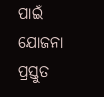ପାଇଁ ଯୋଜନା ପ୍ରସ୍ତୁତ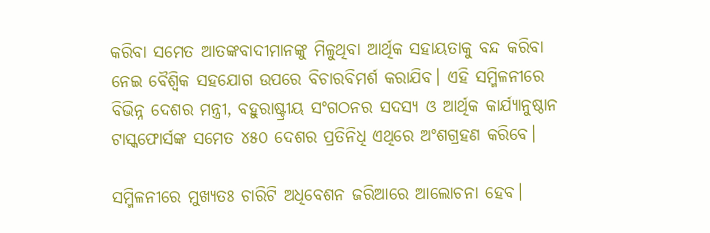କରିବା ସମେତ ଆତଙ୍କବାଦୀମାନଙ୍କୁ ମିଳୁଥିବା ଆର୍ଥିକ ସହାୟତାକୁ ବନ୍ଦ କରିବା ନେଇ ବୈଶ୍ୱିକ ସହଯୋଗ ଉପରେ ବିଚାରବିମର୍ଶ କରାଯିବ। ଏହି ସମ୍ମିଳନୀରେ ବିଭିନ୍ନ ଦେଶର ମନ୍ତ୍ରୀ, ବହୁରାଷ୍ଟ୍ରୀୟ ସଂଗଠନର ସଦସ୍ୟ ଓ ଆର୍ଥିକ କାର୍ଯ୍ୟାନୁଷ୍ଠାନ ଟାସ୍କଫୋର୍ସଙ୍କ ସମେତ ୪୫୦ ଦେଶର ପ୍ରତିନିଧି ଏଥିରେ ଅଂଶଗ୍ରହଣ କରିବେ।

ସମ୍ମିଳନୀରେ ମୁଖ୍ୟତଃ ଚାରିଟି ଅଧିବେଶନ ଜରିଆରେ ଆଲୋଚନା ହେବ।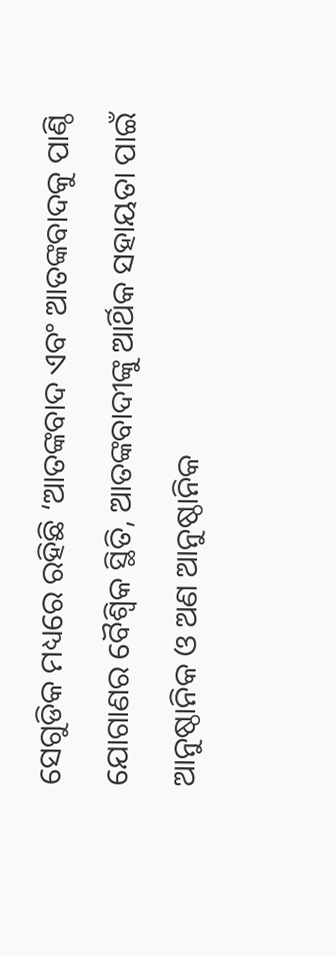ସେଗୁଡିକ ମଧ୍ୟରେ ରହିଛି ‘ଆତଙ୍କବାଦ ଏବଂ ଆତଙ୍କବାଦକୁ ପାଣ୍ଠି ଯୋଗାଣର ବୈଶ୍ୱିକ ସ୍ଥିତି, ଆତଙ୍କବାଦୀଙ୍କୁ ଆର୍ଥିକ ସହାୟତା ପାଇଁ ଆନୁଷ୍ଠାନିକ ଓ ଅଣ ଆନୁଷ୍ଠାନିକ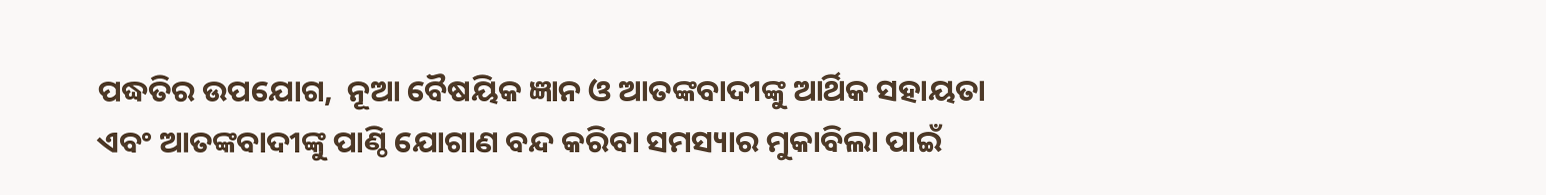ପଦ୍ଧତିର ଉପଯୋଗ,  ନୂଆ ବୈଷୟିକ ଜ୍ଞାନ ଓ ଆତଙ୍କବାଦୀଙ୍କୁ ଆର୍ଥିକ ସହାୟତା ଏବଂ ଆତଙ୍କବାଦୀଙ୍କୁ ପାଣ୍ଠି ଯୋଗାଣ ବନ୍ଦ କରିବା ସମସ୍ୟାର ମୁକାବିଲା ପାଇଁ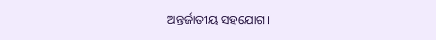ଅନ୍ତର୍ଜାତୀୟ ସହଯୋଗ।